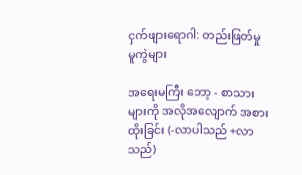ငှက်ဖျားရောဂါ: တည်းဖြတ်မှု မူကွဲများ

အရေးမကြီး ဘော့ - စာသားများကို အလိုအလျောက် အစားထိုးခြင်း (-လာပါသည် +လာသည်)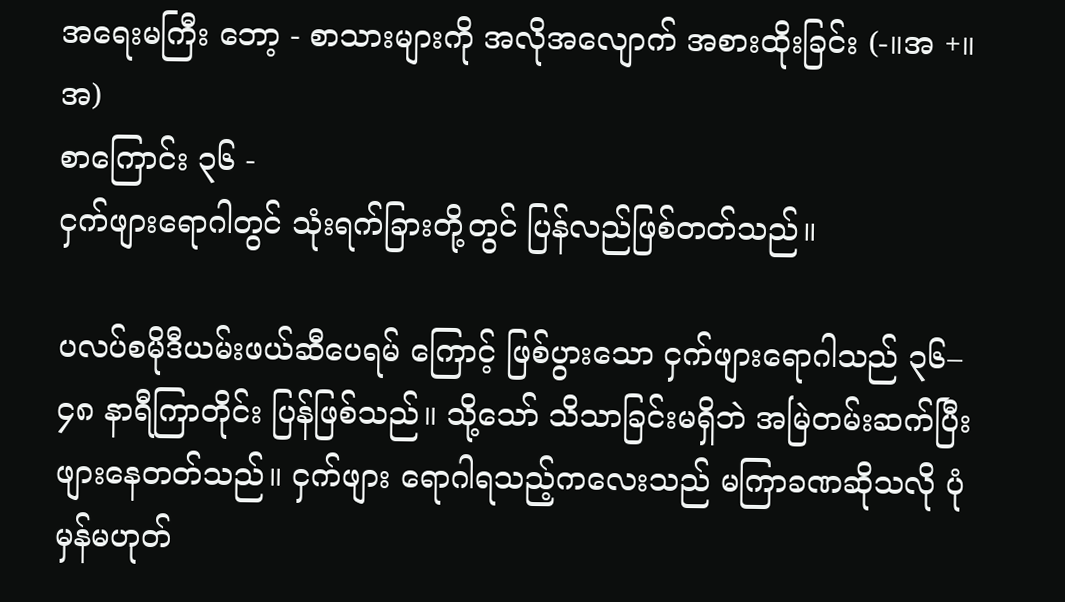အရေးမကြီး ဘော့ - စာသားများကို အလိုအလျောက် အစားထိုးခြင်း (-။အ +။ အ)
စာကြောင်း ၃၆ -
ငှက်ဖျားရောဂါတွင် သုံးရက်ခြားတို့တွင် ပြန်လည်ဖြစ်တတ်သည်။

ပလပ်စမိုဒီယမ်းဖယ်ဆီပေရမ် ကြောင့် ဖြစ်ပွားသော ငှက်ဖျားရောဂါသည် ၃၆–၄၈ နာရီကြာတိုင်း ပြန်ဖြစ်သည်။ သို့သော် သိသာခြင်းမရှိဘဲ အမြဲတမ်းဆက်ပြီး ဖျားနေတတ်သည်။ ငှက်ဖျား ရောဂါရသည့်ကလေးသည် မကြာခဏဆိုသလို ပုံမှန်မဟုတ်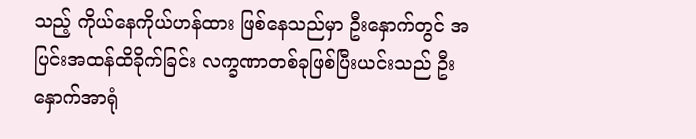သည့် ကိုယ်နေကိုယ်ဟန်ထား ဖြစ်နေသည်မှာ ဦးနှောက်တွင် အပြင်းအထန်ထိခိုက်ခြင်း လက္ခဏာတစ်ခုဖြစ်ပြီးယင်းသည် ဦးနှောက်အာရုံ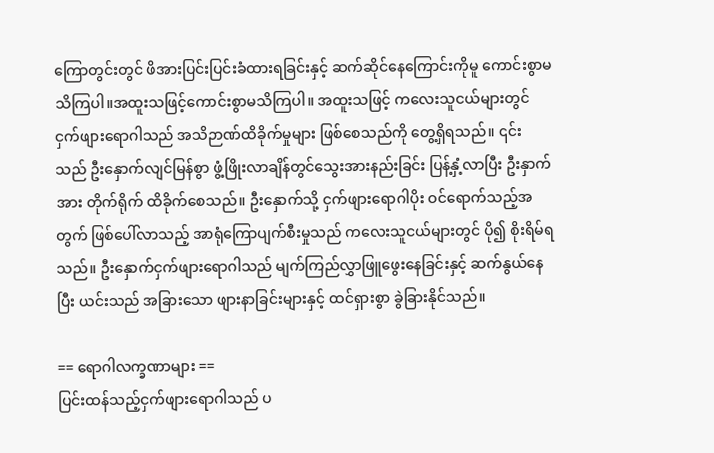ကြောတွင်းတွင် ဖိအားပြင်းပြင်းခံထားရခြင်းနှင့် ဆက်ဆိုင်နေကြောင်းကိုမူ ကောင်းစွာမသိကြပါ။အထူးသဖြင့်ကောင်းစွာမသိကြပါ။ အထူးသဖြင့် ကလေးသူငယ်များတွင် ငှက်ဖျားရောဂါသည် အသိဉာဏ်ထိခိုက်မှုများ ဖြစ်စေသည်ကို တွေ့ရှိရသည်။ ၎င်းသည် ဦးနှောက်လျင်မြန်စွာ ဖွံ့ဖြိုးလာချိန်တွင်သွေးအားနည်းခြင်း ပြန့်နှံ့လာပြီး ဦးနှာက်အား တိုက်ရိုက် ထိခိုက်စေသည်။ ဦးနှောက်သို့ ငှက်ဖျားရောဂါပိုး ဝင်ရောက်သည့်အတွက် ဖြစ်ပေါ်လာသည့် အာရုံကြောပျက်စီးမှုသည် ကလေးသူငယ်များတွင် ပို၍ စိုးရိမ်ရသည်။ ဦးနှောက်ငှက်ဖျားရောဂါသည် မျက်ကြည်လွှာဖြူဖွေးနေခြင်းနှင့် ဆက်နွယ်နေပြီး ယင်းသည် အခြားသော ဖျားနာခြင်းများနှင့် ထင်ရှားစွာ ခွဲခြားနိုင်သည်။

== ရောဂါလက္ခဏာများ ==
ပြင်းထန်သည့်ငှက်ဖျားရောဂါသည် ပ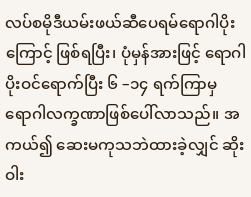လပ်စမိုဒီယမ်းဖယ်ဆီပေရမ်ရောဂါပိုးကြောင့် ဖြစ်ရပြီး၊ ပုံမှန်အားဖြင့် ရောဂါ ပိုးဝင်ရောက်ပြီး ၆ –၁၄ ရက်ကြာမှ ရောဂါလက္ခဏာဖြစ်ပေါ်လာသည်။ အကယ်၍ ဆေးမကုသဘဲထားခဲ့လျှင် ဆိုးဝါး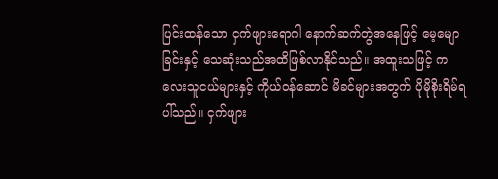ပြင်းထန်သော ငှက်ဖျားရောဂါ နောက်ဆက်တွဲအနေဖြင့် မေ့မျောခြင်းနှင့် သေဆုံးသည်အထိဖြစ်လာနိုင်သည်။ အထူးသဖြင့် ကလေးသူငယ်များနှင့် ကိုယ်ဝန်ဆောင် မိခင်များအတွက် ပိုမိုစိုးရိမ်ရပါ်သည်။ ငှက်ဖျား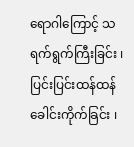ရောဂါကြောင့် သရက်ရွက်ကြီးခြင်း ၊ ပြင်းပြင်းထန်ထန် ခေါင်းကိုက်ခြင်း ၊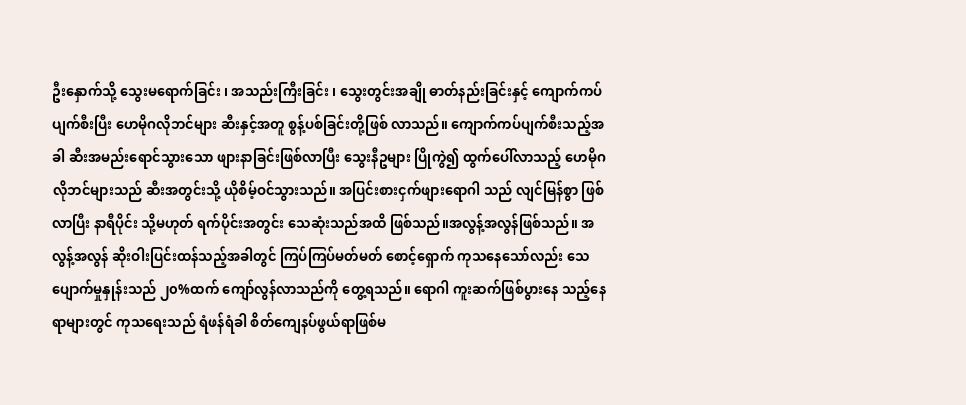ဦးနှောက်သို့ သွေးမရောက်ခြင်း ၊ အသည်းကြီးခြင်း ၊ သွေးတွင်းအချို ဓာတ်နည်းခြင်းနှင့် ကျောက်ကပ်ပျက်စီးပြီး ဟေမိုဂလိုဘင်များ ဆီးနှင့်အတူ စွန့်ပစ်ခြင်းတို့ဖြစ် လာသည်။ ကျောက်ကပ်ပျက်စီးသည့်အခါ ဆီးအမည်းရောင်သွားသော ဖျားနာခြင်းဖြစ်လာပြီး သွေးနီဥများ ပြိုကွဲ၍ ထွက်ပေါ်လာသည့် ဟေမိုဂလိုဘင်များသည် ဆီးအတွင်းသို့ ယိုစိမ့်ဝင်သွားသည်။ အပြင်းစားငှက်ဖျားရောဂါ သည် လျင်မြန်စွာ ဖြစ်လာပြီး နာရီပိုင်း သို့မဟုတ် ရက်ပိုင်းအတွင်း သေဆုံးသည်အထိ ဖြစ်သည်။အလွန့်အလွန်ဖြစ်သည်။ အလွန့်အလွန် ဆိုးဝါးပြင်းထန်သည့်အခါတွင် ကြပ်ကြပ်မတ်မတ် စောင့်ရှောက် ကုသနေသော်လည်း သေပျောက်မှုနှုန်းသည် ၂၀%ထက် ကျော်လွန်လာသည်ကို တွေ့ရသည်။ ရောဂါ ကူးဆက်ဖြစ်ပွားနေ သည့်နေရာများတွင် ကုသရေးသည် ရံဖန်ရံခါ စိတ်ကျေနပ်ဖွယ်ရာဖြစ်မ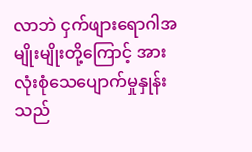လာဘဲ ငှက်ဖျားရောဂါအမျိုးမျိုးတို့ကြောင့် အားလုံးစုံသေပျောက်မှုနှုန်းသည်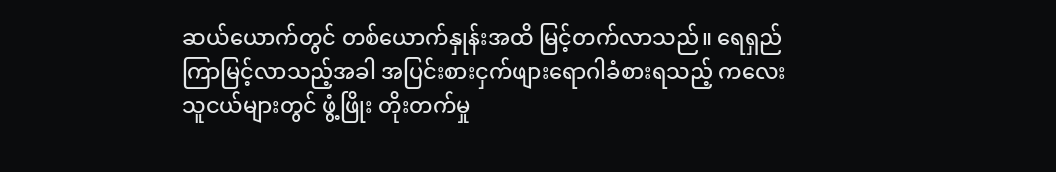ဆယ်ယောက်တွင် တစ်ယောက်နှုန်းအထိ မြင့်တက်လာသည်။ ရေရှည်ကြာမြင့်လာသည့်အခါ အပြင်းစားငှက်ဖျားရောဂါခံစားရသည့် ကလေး သူငယ်များတွင် ဖွံ့ဖြိုး တိုးတက်မှု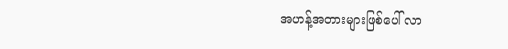အဟန့်အတားများဖြစ်ပေါ် လာ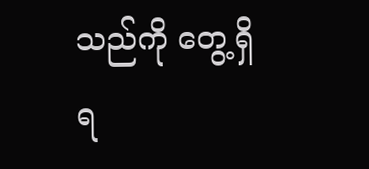သည်ကို တွေ့ရှိရ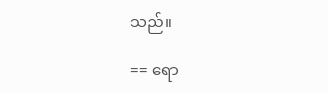သည်။

== ရော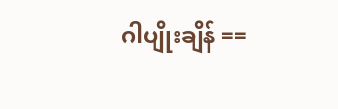ဂါပျိုးချိန် ==